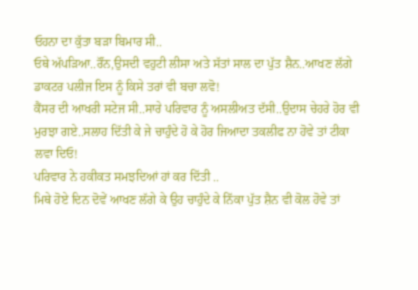ਓਹਨਾ ਦਾ ਕੁੱਤਾ ਬੜਾ ਬਿਮਾਰ ਸੀ..
ਓਥੇ ਅੱਪੜਿਆ..ਰੌਂਨ,ਉਸਦੀ ਵਹੁਟੀ ਲੀਸਾ ਅਤੇ ਸੱਤਾਂ ਸਾਲ ਦਾ ਪੁੱਤ ਸ਼ੈਨ..ਆਖਣ ਲੱਗੇ ਡਾਕਟਰ ਪਲੀਜ ਇਸ ਨੂੰ ਕਿਸੇ ਤਰਾਂ ਵੀ ਬਚਾ ਲਵੋ!
ਕੈਂਸਰ ਦੀ ਆਖਰੀ ਸਟੇਜ ਸੀ..ਸਾਰੇ ਪਰਿਵਾਰ ਨੂੰ ਅਸਲੀਅਤ ਦੱਸੀ..ਉਦਾਸ ਚੇਹਰੇ ਹੋਰ ਵੀ ਮੁਰਝਾ ਗਏ..ਸਲਾਹ ਦਿੱਤੀ ਕੇ ਜੇ ਚਾਹੁੰਦੇ ਹੋ ਕੇ ਹੋਰ ਜਿਆਦਾ ਤਕਲੀਫ ਨਾ ਹੋਵੇ ਤਾਂ ਟੀਕਾ ਲਵਾ ਦਿਓ!
ਪਰਿਵਾਰ ਨੇ ਹਕੀਕਤ ਸਮਝਦਿਆਂ ਹਾਂ ਕਰ ਦਿੱਤੀ ..
ਮਿਥੇ ਹੋਏ ਦਿਨ ਦੋਵੇਂ ਆਖਣ ਲੱਗੇ ਕੇ ਉਹ ਚਾਹੁੰਦੇ ਕੇ ਨਿੱਕਾ ਪੁੱਤ ਸ਼ੈਨ ਵੀ ਕੋਲ ਹੋਵੇ ਤਾਂ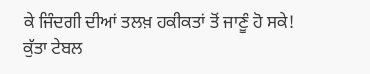ਕੇ ਜਿੰਦਗੀ ਦੀਆਂ ਤਲਖ਼ ਹਕੀਕਤਾਂ ਤੋਂ ਜਾਣੂੰ ਹੋ ਸਕੇ!
ਕੁੱਤਾ ਟੇਬਲ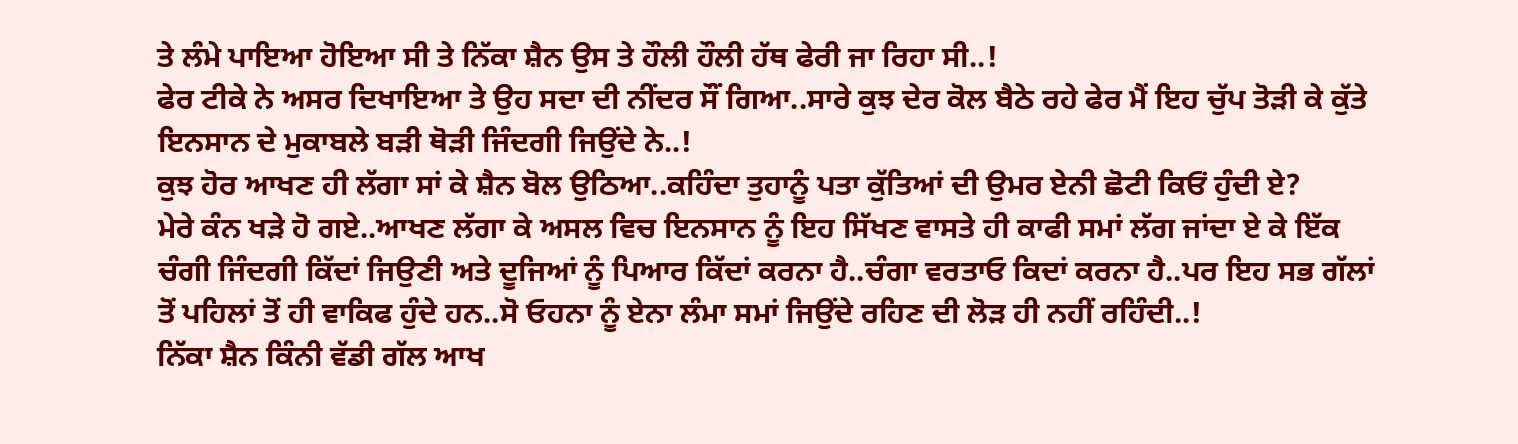ਤੇ ਲੰਮੇ ਪਾਇਆ ਹੋਇਆ ਸੀ ਤੇ ਨਿੱਕਾ ਸ਼ੈਨ ਉਸ ਤੇ ਹੌਲੀ ਹੌਲੀ ਹੱਥ ਫੇਰੀ ਜਾ ਰਿਹਾ ਸੀ..!
ਫੇਰ ਟੀਕੇ ਨੇ ਅਸਰ ਦਿਖਾਇਆ ਤੇ ਉਹ ਸਦਾ ਦੀ ਨੀਂਦਰ ਸੌਂ ਗਿਆ..ਸਾਰੇ ਕੁਝ ਦੇਰ ਕੋਲ ਬੈਠੇ ਰਹੇ ਫੇਰ ਮੈਂ ਇਹ ਚੁੱਪ ਤੋੜੀ ਕੇ ਕੁੱਤੇ ਇਨਸਾਨ ਦੇ ਮੁਕਾਬਲੇ ਬੜੀ ਥੋੜੀ ਜਿੰਦਗੀ ਜਿਉਂਦੇ ਨੇ..!
ਕੁਝ ਹੋਰ ਆਖਣ ਹੀ ਲੱਗਾ ਸਾਂ ਕੇ ਸ਼ੈਨ ਬੋਲ ਉਠਿਆ..ਕਹਿੰਦਾ ਤੁਹਾਨੂੰ ਪਤਾ ਕੁੱਤਿਆਂ ਦੀ ਉਮਰ ਏਨੀ ਛੋਟੀ ਕਿਓਂ ਹੁੰਦੀ ਏ?
ਮੇਰੇ ਕੰਨ ਖੜੇ ਹੋ ਗਏ..ਆਖਣ ਲੱਗਾ ਕੇ ਅਸਲ ਵਿਚ ਇਨਸਾਨ ਨੂੰ ਇਹ ਸਿੱਖਣ ਵਾਸਤੇ ਹੀ ਕਾਫੀ ਸਮਾਂ ਲੱਗ ਜਾਂਦਾ ਏ ਕੇ ਇੱਕ ਚੰਗੀ ਜਿੰਦਗੀ ਕਿੱਦਾਂ ਜਿਉਣੀ ਅਤੇ ਦੂਜਿਆਂ ਨੂੰ ਪਿਆਰ ਕਿੱਦਾਂ ਕਰਨਾ ਹੈ..ਚੰਗਾ ਵਰਤਾਓ ਕਿਦਾਂ ਕਰਨਾ ਹੈ..ਪਰ ਇਹ ਸਭ ਗੱਲਾਂ ਤੋਂ ਪਹਿਲਾਂ ਤੋਂ ਹੀ ਵਾਕਿਫ ਹੁੰਦੇ ਹਨ..ਸੋ ਓਹਨਾ ਨੂੰ ਏਨਾ ਲੰਮਾ ਸਮਾਂ ਜਿਉਂਦੇ ਰਹਿਣ ਦੀ ਲੋੜ ਹੀ ਨਹੀਂ ਰਹਿੰਦੀ..!
ਨਿੱਕਾ ਸ਼ੈਨ ਕਿੰਨੀ ਵੱਡੀ ਗੱਲ ਆਖ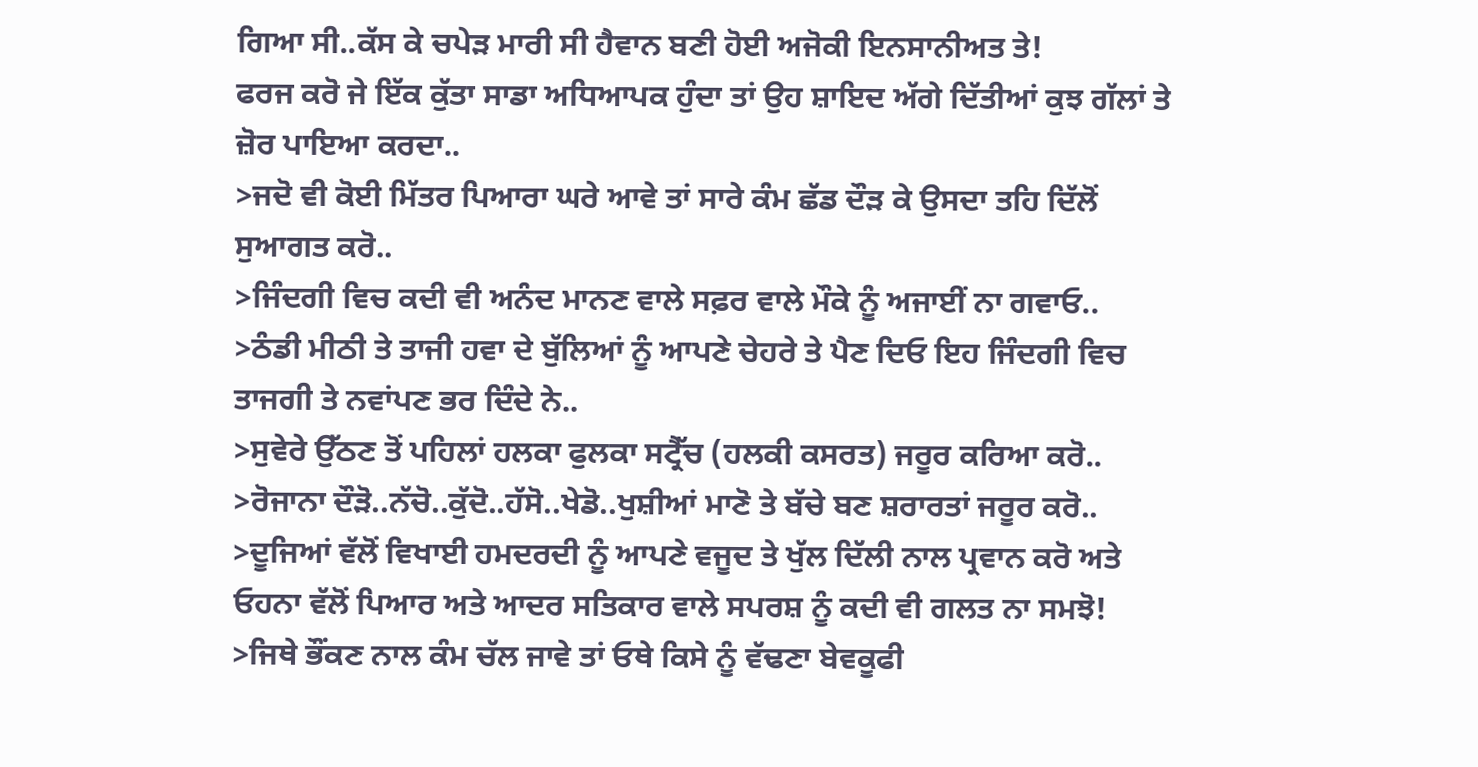ਗਿਆ ਸੀ..ਕੱਸ ਕੇ ਚਪੇੜ ਮਾਰੀ ਸੀ ਹੈਵਾਨ ਬਣੀ ਹੋਈ ਅਜੋਕੀ ਇਨਸਾਨੀਅਤ ਤੇ!
ਫਰਜ ਕਰੋ ਜੇ ਇੱਕ ਕੁੱਤਾ ਸਾਡਾ ਅਧਿਆਪਕ ਹੁੰਦਾ ਤਾਂ ਉਹ ਸ਼ਾਇਦ ਅੱਗੇ ਦਿੱਤੀਆਂ ਕੁਝ ਗੱਲਾਂ ਤੇ ਜ਼ੋਰ ਪਾਇਆ ਕਰਦਾ..
>ਜਦੋ ਵੀ ਕੋਈ ਮਿੱਤਰ ਪਿਆਰਾ ਘਰੇ ਆਵੇ ਤਾਂ ਸਾਰੇ ਕੰਮ ਛੱਡ ਦੌੜ ਕੇ ਉਸਦਾ ਤਹਿ ਦਿੱਲੋਂ ਸੁਆਗਤ ਕਰੋ..
>ਜਿੰਦਗੀ ਵਿਚ ਕਦੀ ਵੀ ਅਨੰਦ ਮਾਨਣ ਵਾਲੇ ਸਫ਼ਰ ਵਾਲੇ ਮੌਕੇ ਨੂੰ ਅਜਾਈਂ ਨਾ ਗਵਾਓ..
>ਠੰਡੀ ਮੀਠੀ ਤੇ ਤਾਜੀ ਹਵਾ ਦੇ ਬੁੱਲਿਆਂ ਨੂੰ ਆਪਣੇ ਚੇਹਰੇ ਤੇ ਪੈਣ ਦਿਓ ਇਹ ਜਿੰਦਗੀ ਵਿਚ ਤਾਜਗੀ ਤੇ ਨਵਾਂਪਣ ਭਰ ਦਿੰਦੇ ਨੇ..
>ਸੁਵੇਰੇ ਉੱਠਣ ਤੋਂ ਪਹਿਲਾਂ ਹਲਕਾ ਫੁਲਕਾ ਸਟ੍ਰੈੱਚ (ਹਲਕੀ ਕਸਰਤ) ਜਰੂਰ ਕਰਿਆ ਕਰੋ..
>ਰੋਜਾਨਾ ਦੌੜੋ..ਨੱਚੋ..ਕੁੱਦੋ..ਹੱਸੋ..ਖੇਡੋ..ਖੁਸ਼ੀਆਂ ਮਾਣੋ ਤੇ ਬੱਚੇ ਬਣ ਸ਼ਰਾਰਤਾਂ ਜਰੂਰ ਕਰੋ..
>ਦੂਜਿਆਂ ਵੱਲੋਂ ਵਿਖਾਈ ਹਮਦਰਦੀ ਨੂੰ ਆਪਣੇ ਵਜੂਦ ਤੇ ਖੁੱਲ ਦਿੱਲੀ ਨਾਲ ਪ੍ਰਵਾਨ ਕਰੋ ਅਤੇ ਓਹਨਾ ਵੱਲੋਂ ਪਿਆਰ ਅਤੇ ਆਦਰ ਸਤਿਕਾਰ ਵਾਲੇ ਸਪਰਸ਼ ਨੂੰ ਕਦੀ ਵੀ ਗਲਤ ਨਾ ਸਮਝੋ!
>ਜਿਥੇ ਭੌਂਕਣ ਨਾਲ ਕੰਮ ਚੱਲ ਜਾਵੇ ਤਾਂ ਓਥੇ ਕਿਸੇ ਨੂੰ ਵੱਢਣਾ ਬੇਵਕੂਫੀ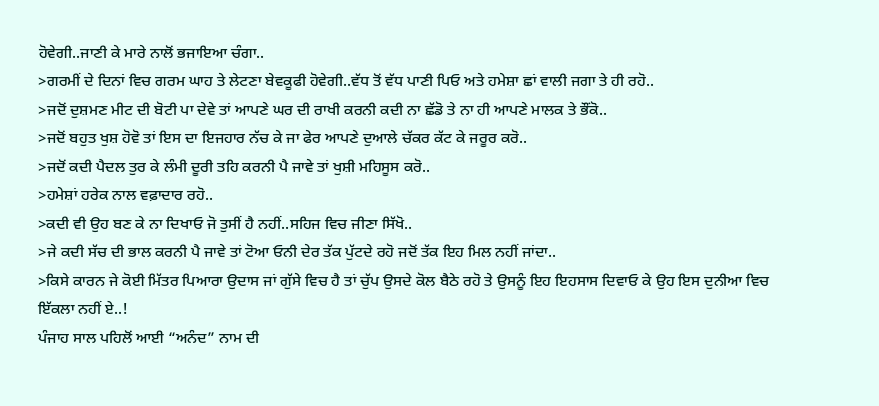ਹੋਵੇਗੀ..ਜਾਣੀ ਕੇ ਮਾਰੇ ਨਾਲੋਂ ਭਜਾਇਆ ਚੰਗਾ..
>ਗਰਮੀਂ ਦੇ ਦਿਨਾਂ ਵਿਚ ਗਰਮ ਘਾਹ ਤੇ ਲੇਟਣਾ ਬੇਵਕੂਫੀ ਹੋਵੇਗੀ..ਵੱਧ ਤੋਂ ਵੱਧ ਪਾਣੀ ਪਿਓ ਅਤੇ ਹਮੇਸ਼ਾ ਛਾਂ ਵਾਲੀ ਜਗਾ ਤੇ ਹੀ ਰਹੋ..
>ਜਦੋਂ ਦੁਸ਼ਮਣ ਮੀਟ ਦੀ ਬੋਟੀ ਪਾ ਦੇਵੇ ਤਾਂ ਆਪਣੇ ਘਰ ਦੀ ਰਾਖੀ ਕਰਨੀ ਕਦੀ ਨਾ ਛੱਡੋ ਤੇ ਨਾ ਹੀ ਆਪਣੇ ਮਾਲਕ ਤੇ ਭੌਂਕੋ..
>ਜਦੋਂ ਬਹੁਤ ਖੁਸ਼ ਹੋਵੋ ਤਾਂ ਇਸ ਦਾ ਇਜਹਾਰ ਨੱਚ ਕੇ ਜਾ ਫੇਰ ਆਪਣੇ ਦੁਆਲੇ ਚੱਕਰ ਕੱਟ ਕੇ ਜਰੂਰ ਕਰੋ..
>ਜਦੋਂ ਕਦੀ ਪੈਦਲ ਤੁਰ ਕੇ ਲੰਮੀ ਦੂਰੀ ਤਹਿ ਕਰਨੀ ਪੈ ਜਾਵੇ ਤਾਂ ਖੁਸ਼ੀ ਮਹਿਸੂਸ ਕਰੋ..
>ਹਮੇਸ਼ਾਂ ਹਰੇਕ ਨਾਲ ਵਫ਼ਾਦਾਰ ਰਹੋ..
>ਕਦੀ ਵੀ ਉਹ ਬਣ ਕੇ ਨਾ ਦਿਖਾਓ ਜੋ ਤੁਸੀਂ ਹੈ ਨਹੀਂ..ਸਹਿਜ ਵਿਚ ਜੀਣਾ ਸਿੱਖੋ..
>ਜੇ ਕਦੀ ਸੱਚ ਦੀ ਭਾਲ ਕਰਨੀ ਪੈ ਜਾਵੇ ਤਾਂ ਟੋਆ ਓਨੀ ਦੇਰ ਤੱਕ ਪੁੱਟਦੇ ਰਹੋ ਜਦੋਂ ਤੱਕ ਇਹ ਮਿਲ ਨਹੀਂ ਜਾਂਦਾ..
>ਕਿਸੇ ਕਾਰਨ ਜੇ ਕੋਈ ਮਿੱਤਰ ਪਿਆਰਾ ਉਦਾਸ ਜਾਂ ਗੁੱਸੇ ਵਿਚ ਹੈ ਤਾਂ ਚੁੱਪ ਉਸਦੇ ਕੋਲ ਬੈਠੇ ਰਹੋ ਤੇ ਉਸਨੂੰ ਇਹ ਇਹਸਾਸ ਦਿਵਾਓ ਕੇ ਉਹ ਇਸ ਦੁਨੀਆ ਵਿਚ ਇੱਕਲਾ ਨਹੀਂ ਏ..!
ਪੰਜਾਹ ਸਾਲ ਪਹਿਲੋਂ ਆਈ “ਅਨੰਦ” ਨਾਮ ਦੀ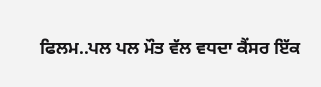ਫਿਲਮ..ਪਲ ਪਲ ਮੌਤ ਵੱਲ ਵਧਦਾ ਕੈਂਸਰ ਇੱਕ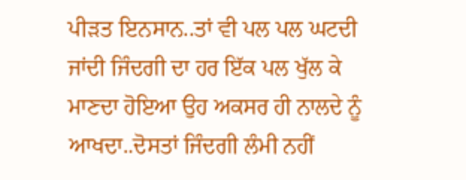ਪੀੜਤ ਇਨਸਾਨ..ਤਾਂ ਵੀ ਪਲ ਪਲ ਘਟਦੀ ਜਾਂਦੀ ਜਿੰਦਗੀ ਦਾ ਹਰ ਇੱਕ ਪਲ ਖੁੱਲ ਕੇ ਮਾਣਦਾ ਹੋਇਆ ਉਹ ਅਕਸਰ ਹੀ ਨਾਲਦੇ ਨੂੰ ਆਖਦਾ..ਦੋਸਤਾਂ ਜਿੰਦਗੀ ਲੰਮੀ ਨਹੀਂ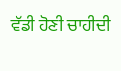ਵੱਡੀ ਹੋਣੀ ਚਾਹੀਦੀ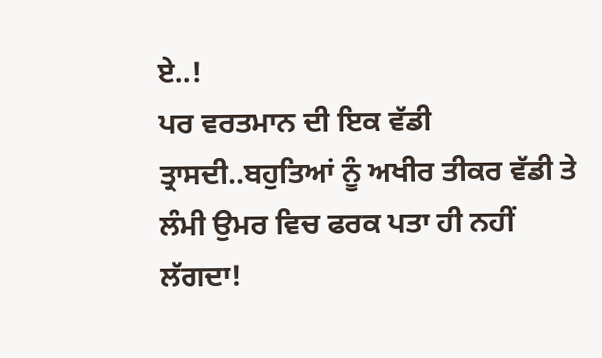ਏ..!
ਪਰ ਵਰਤਮਾਨ ਦੀ ਇਕ ਵੱਡੀ ਤ੍ਰਾਸਦੀ..ਬਹੁਤਿਆਂ ਨੂੰ ਅਖੀਰ ਤੀਕਰ ਵੱਡੀ ਤੇ ਲੰਮੀ ਉਮਰ ਵਿਚ ਫਰਕ ਪਤਾ ਹੀ ਨਹੀਂ ਲੱਗਦਾ!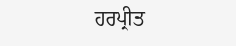ਹਰਪ੍ਰੀਤ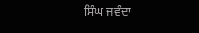ਸਿੰਘ ਜਵੰਦਾ